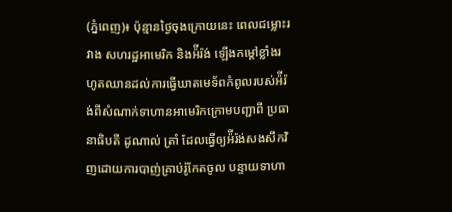(ភ្នំពេញ)៖ ប៉ុន្មានថ្ងៃចុងក្រោយនេះ ពេលជម្លោះរវាង សហរដ្ឋអាមេរិក និងអ៉ីរ៉ង់ ឡើងកម្តៅខ្លាំងរហូតឈានដល់ការធ្វើឃាតមេទ័ពកំពូលរបស់អ៉ីរ៉ង់ពីសំណាក់ទាហានអាមេរិកក្រោមបញ្ជាពី ប្រធានាធិបតី ដូណាល់ ត្រាំ ដែលធ្វើឲ្យអ៉ីរ៉ង់សងសឹកវិញដោយការបាញ់គ្រាប់រ៉ូកែតចូល បន្ទាយទាហា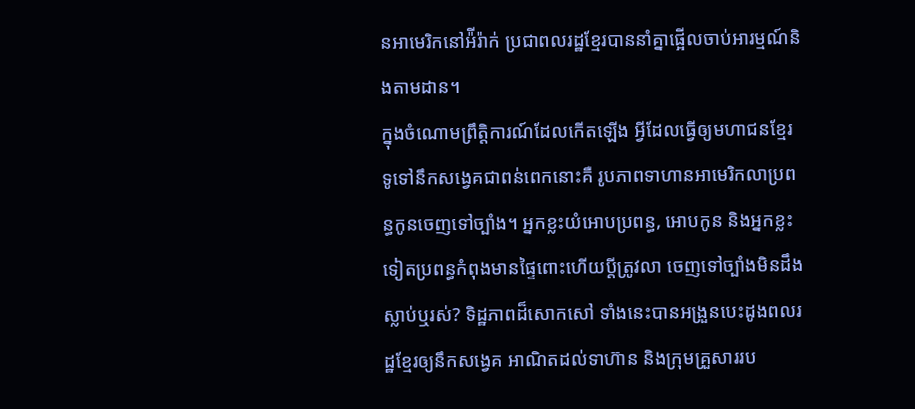នអាមេរិកនៅអ៉ីរ៉ាក់ ប្រជាពលរដ្ឋខ្មែរបាននាំគ្នាផ្អើលចាប់អារម្មណ៍និងតាមដាន។
ក្នុងចំណោមព្រឹត្តិការណ៍ដែលកើតឡើង អ្វីដែលធ្វើឲ្យមហាជនខ្មែរទូទៅនឹកសង្វេគជាពន់ពេកនោះគឺ រូបភាពទាហានអាមេរិកលាប្រពន្ធកូនចេញទៅច្បាំង។ អ្នកខ្លះយំអោបប្រពន្ធ, អោបកូន និងអ្នកខ្លះទៀតប្រពន្ធកំពុងមានផ្ទៃពោះហើយប្តីត្រូវលា ចេញទៅច្បាំងមិនដឹងស្លាប់ឬរស់? ទិដ្ឋភាពដ៏សោកសៅ ទាំងនេះបានអង្រួនបេះដូងពលរដ្ឋខ្មែរឲ្យនឹកសង្វេគ អាណិតដល់ទាហ៊ាន និងក្រុមគ្រួសាររប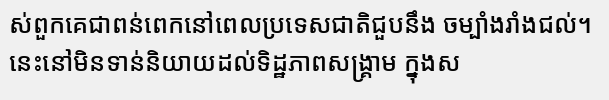ស់ពួកគេជាពន់ពេកនៅពេលប្រទេសជាតិជួបនឹង ចម្បាំងរាំងជល់។ នេះនៅមិនទាន់និយាយដល់ទិដ្ឋភាពសង្គ្រាម ក្នុងស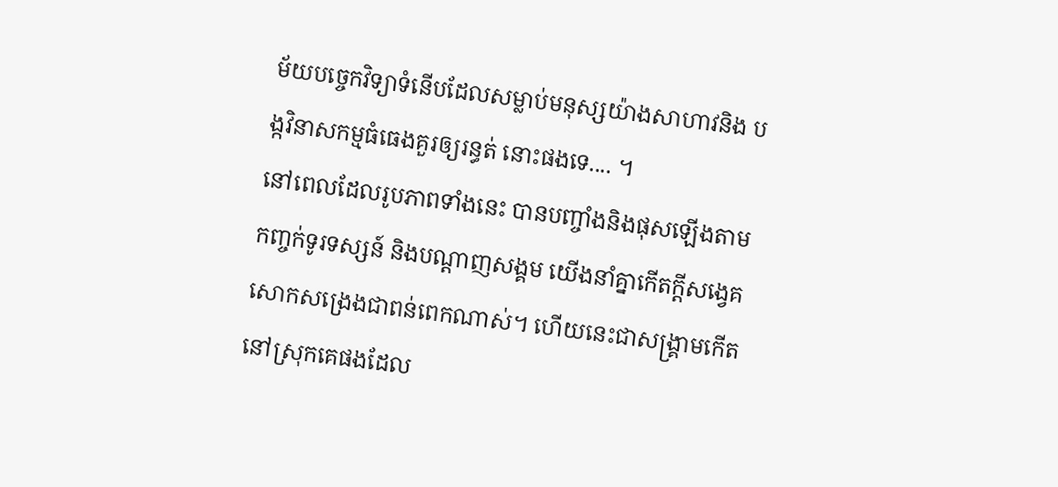ម័យបច្ចេកវិទ្យាទំនើបដែលសម្លាប់មនុស្សយ៉ាងសាហាវនិង បង្កវិនាសកម្មធំធេងគួរឲ្យរន្ធត់ នោះផងទេ.... ។
នៅពេលដែលរូបភាពទាំងនេះ បានបញ្ចាំងនិងផុសឡើងតាមកញ្ចក់ទូរទស្សន៍ និងបណ្តាញសង្គម យើងនាំគ្នាកើតក្តីសង្វេគសោកសង្រេងជាពន់ពេកណាស់។ ហើយនេះជាសង្គ្រាមកើតនៅស្រុកគេផងដែល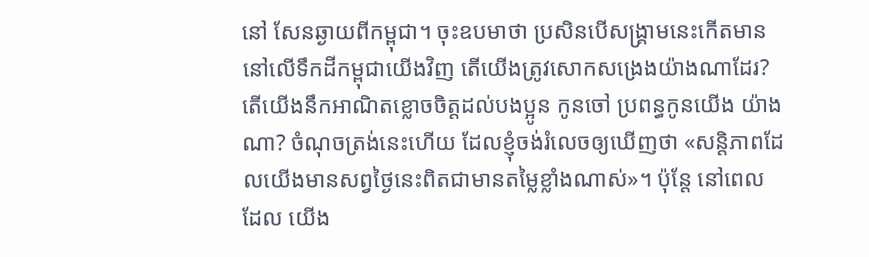នៅ សែនឆ្ងាយពីកម្ពុជា។ ចុះឧបមាថា ប្រសិនបើសង្គ្រាមនេះកើតមាន នៅលើទឹកដីកម្ពុជាយើងវិញ តើយើងត្រូវសោកសង្រេងយ៉ាងណាដែរ? តើយើងនឹកអាណិតខ្លោចចិត្តដល់បងប្អូន កូនចៅ ប្រពន្ធកូនយើង យ៉ាងណា? ចំណុចត្រង់នេះហើយ ដែលខ្ញុំចង់រំលេចឲ្យឃើញថា «សន្តិភាពដែលយើងមានសព្វថ្ងៃនេះពិតជាមានតម្លៃខ្លាំងណាស់»។ ប៉ុន្តែ នៅពេលដែល យើង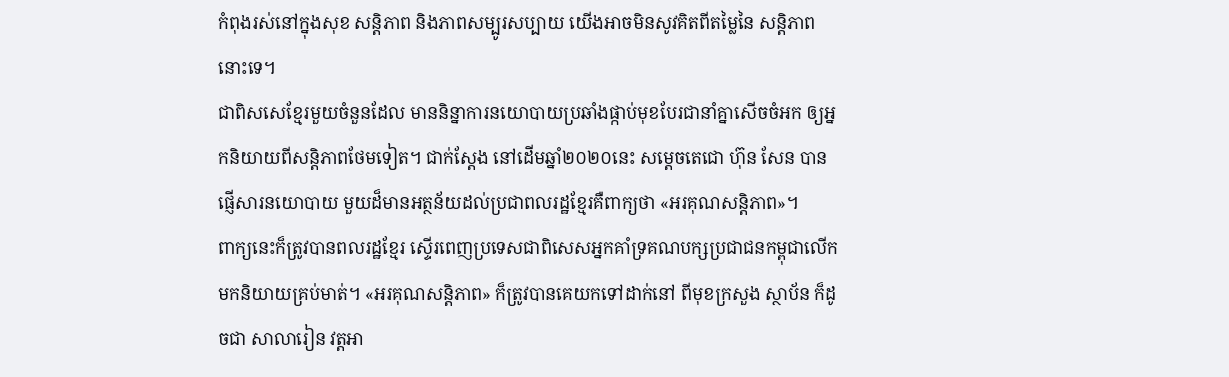កំពុងរស់នៅក្នុងសុខ សន្តិភាព និងភាពសម្បូរសប្បាយ យើងអាចមិនសូវគិតពីតម្លៃនៃ សន្តិភាពនោះទេ។
ជាពិសសេខ្មែរមួយចំនួនដែល មាននិន្នាការនយោបាយប្រឆាំងផ្កាប់មុខបែរជានាំគ្នាសើចចំអក ឲ្យអ្នកនិយាយពីសន្តិភាពថែមទៀត។ ជាក់ស្តែង នៅដើមឆ្នាំ២០២០នេះ សម្តេចតេជោ ហ៊ុន សែន បានផ្ញើសារនយោបាយ មួយដ៏មានអត្ថន័យដល់ប្រជាពលរដ្ឋខ្មែរគឺពាក្យថា «អរគុណសន្តិភាព»។
ពាក្យនេះក៏ត្រូវបានពលរដ្ឋខ្មែរ ស្ទើរពេញប្រទេសជាពិសេសអ្នកគាំទ្រគណបក្សប្រជាជនកម្ពុជាលើកមកនិយាយគ្រប់មាត់។ «អរគុណសន្តិភាព» ក៏ត្រូវបានគេយកទៅដាក់នៅ ពីមុខក្រសួង ស្ថាប័ន ក៏ដូចជា សាលារៀន វត្តអា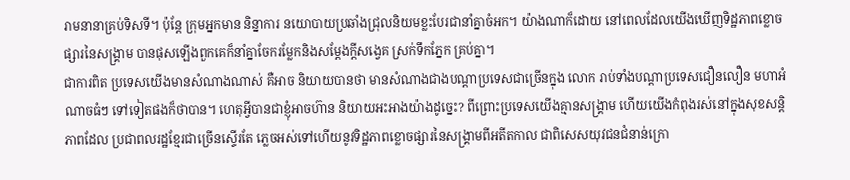រាមនានាគ្រប់ទិសទី។ ប៉ុន្តែ ក្រុមអ្នកមាន និន្នាការ នយោបាយប្រឆាំងជ្រុលនិយមខ្លះបែរជានាំគ្នាចំអក។ យ៉ាងណាក៏ដោយ នៅពេលដែលយើងឃើញទិដ្ឋភាពខ្លោចផ្សារនៃសង្គ្រាម បានផុសឡើងពួកគេក៏នាំគ្នាចែករម្លែកនិងសម្តែងក្តីសង្វេគ ស្រក់ទឹកភ្នែក គ្រប់គ្នា។
ជាការពិត ប្រទេសយើងមានសំណាងណាស់ គឺអាច និយាយបានថា មានសំណាងជាងបណ្តាប្រទេសជាច្រើនក្នុង លោក រាប់ទាំងបណ្តាប្រទេសជឿនលឿន មហាអំណាចធំៗ ទៅទៀតផងក៏ថាបាន។ ហេតុអ្វីបានជាខ្ញុំអាចហ៊ាន និយាយអះអាងយ៉ាងដូច្នេះ? ពីព្រោះប្រទេសយើងគ្មានសង្គ្រាម ហើយយើងកំពុងរស់នៅក្នុងសុខសន្តិភាពដែល ប្រជាពលរដ្ឋខ្មែរជាច្រើនស្ទើរតែ ភ្លេចអស់ទៅហើយនូវទិដ្ឋភាពខ្លោចផ្សារនៃសង្គ្រាមពីអតីតកាល ជាពិសេសយុវជនជំនាន់ក្រោ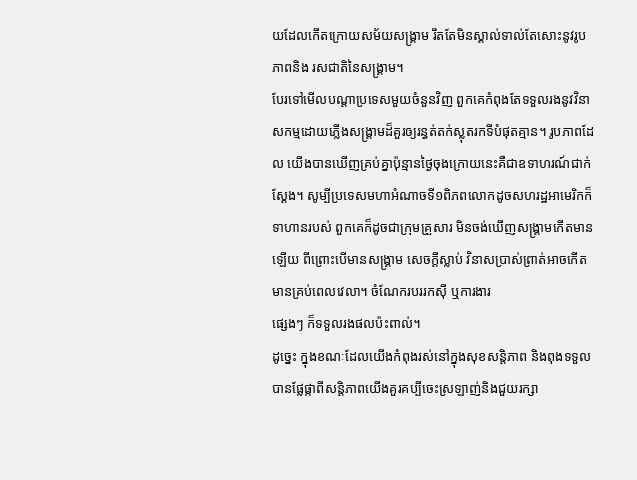យដែលកើតក្រោយសម័យសង្គ្រាម រឹតតែមិនស្គាល់ទាល់តែសោះនូវរូបភាពនិង រសជាតិនៃសង្គ្រាម។
បែរទៅមើលបណ្តាប្រទេសមួយចំនួនវិញ ពួកគេកំពុងតែទទួលរងនូវវិនាសកម្មដោយភ្លើងសង្គ្រាមដ៏គួរឲ្យរន្ធត់តក់ស្លុតរកទីបំផុតគ្មាន។ រូបភាពដែល យើងបានឃើញគ្រប់គ្នាប៉ុន្មានថ្ងៃចុងក្រោយនេះគឺជាឧទាហរណ៍ជាក់ស្តែង។ សូម្បីប្រទេសមហាអំណាចទី១ពិភពលោកដូចសហរដ្ឋអាមេរិកក៏ទាហានរបស់ ពួកគេក៏ដូចជាក្រុមគ្រួសារ មិនចង់ឃើញសង្គ្រាមកើតមានឡើយ ពីព្រោះបើមានសង្គ្រាម សេចក្តីស្លាប់ វិនាសប្រាស់ព្រាត់អាចកើតមានគ្រប់ពេលវេលា។ ចំណែករបររកស៊ី ឬការងារ
ផ្សេងៗ ក៏ទទួលរងផលប៉ះពាល់។
ដូច្នេះ ក្នុងខណៈដែលយើងកំពុងរស់នៅក្នុងសុខសន្តិភាព និងពុងទទួលបានផ្លែផ្កាពីសន្តិភាពយើងគួរគប្បីចេះស្រឡាញ់និងជួយរក្សា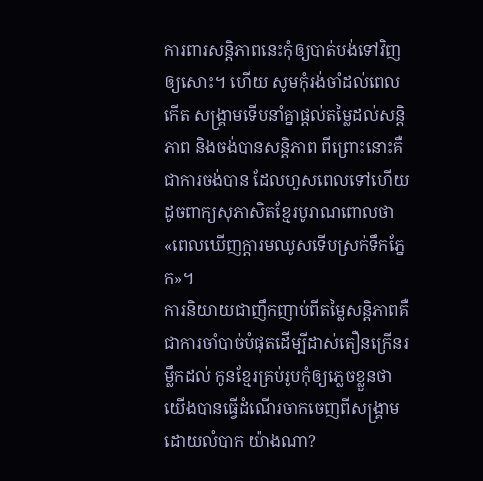ការពារសន្តិភាពនេះកុំឲ្យបាត់បង់ទៅវិញឲ្យសោះ។ ហើយ សូមកុំរង់ចាំដល់ពេលកើត សង្គ្រាមទើបនាំគ្នាផ្តល់តម្លៃដល់សន្តិភាព និងចង់បានសន្តិភាព ពីព្រោះនោះគឺជាការចង់បាន ដែលហួសពេលទៅហើយដូចពាក្យសុភាសិតខ្មែរបូរាណពោលថា «ពេលឃើញក្តារមឈូសទើបស្រក់ទឹកភ្នែក»។
ការនិយាយជាញឹកញាប់ពីតម្លៃសន្តិភាពគឺជាការចាំបាច់បំផុតដើម្បីដាស់តឿនក្រើនរម្លឹកដល់ កូនខ្មែរគ្រប់រូបកុំឲ្យភ្លេចខ្លួនថាយើងបានធ្វើដំណើរចាកចេញពីសង្គ្រាមដោយលំបាក យ៉ាងណា?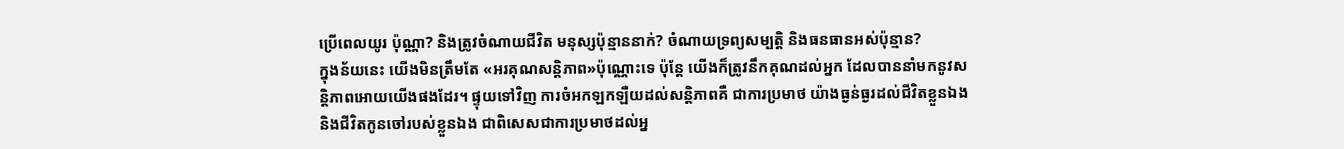ប្រើពេលយូរ ប៉ុណ្ណា? និងត្រូវចំណាយជីវិត មនុស្សប៉ុន្មាននាក់? ចំណាយទ្រព្យសម្បត្តិ និងធនធានអស់ប៉ុន្មាន?
ក្នុងន័យនេះ យើងមិនត្រឹមតែ «អរគុណសន្តិភាព»ប៉ុណ្ណោះទេ ប៉ុន្តែ យើងក៏ត្រូវនឹកគុណដល់អ្នក ដែលបាននាំមកនូវសន្តិភាពអោយយើងផងដែរ។ ផ្ទុយទៅវិញ ការចំអកឡកឡឺយដល់សន្តិភាពគឺ ជាការប្រមាថ យ៉ាងធ្ងន់ធ្ងរដល់ជីវិតខ្លួនឯងនិងជីវិតកូនចៅរបស់ខ្លួនឯង ជាពិសេសជាការប្រមាថដល់អ្ន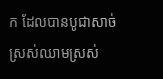ក ដែលបានបូជាសាច់ស្រស់ឈាមស្រស់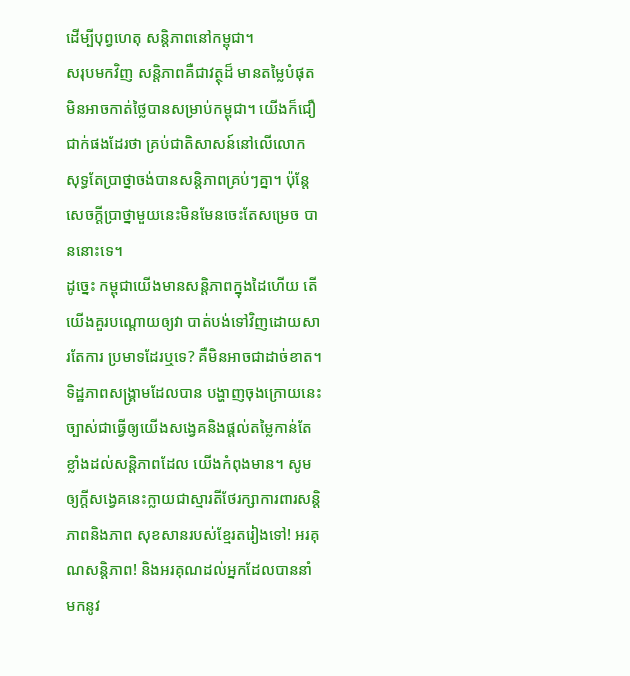ដើម្បីបុព្វហេតុ សន្តិភាពនៅកម្ពុជា។
សរុបមកវិញ សន្តិភាពគឺជាវត្ថុដ៏ មានតម្លៃបំផុតមិនអាចកាត់ថ្លៃបានសម្រាប់កម្ពុជា។ យើងក៏ជឿជាក់ផងដែរថា គ្រប់ជាតិសាសន៍នៅលើលោក សុទ្ធតែប្រាថ្នាចង់បានសន្តិភាពគ្រប់ៗគ្នា។ ប៉ុន្តែ សេចក្តីប្រាថ្នាមួយនេះមិនមែនចេះតែសម្រេច បាននោះទេ។
ដូច្នេះ កម្ពុជាយើងមានសន្តិភាពក្នុងដៃហើយ តើយើងគួរបណ្តោយឲ្យវា បាត់បង់ទៅវិញដោយសារតែការ ប្រមាទដែរឬទេ? គឺមិនអាចជាដាច់ខាត។
ទិដ្ឋភាពសង្គ្រាមដែលបាន បង្ហាញចុងក្រោយនេះច្បាស់ជាធ្វើឲ្យយើងសង្វេគនិងផ្តល់តម្លៃកាន់តែខ្លាំងដល់សន្តិភាពដែល យើងកំពុងមាន។ សូមឲ្យក្តីសង្វេគនេះក្លាយជាស្មារតីថែរក្សាការពារសន្តិភាពនិងភាព សុខសានរបស់ខ្មែរតរៀងទៅ! អរគុណសន្តិភាព! និងអរគុណដល់អ្នកដែលបាននាំមកនូវ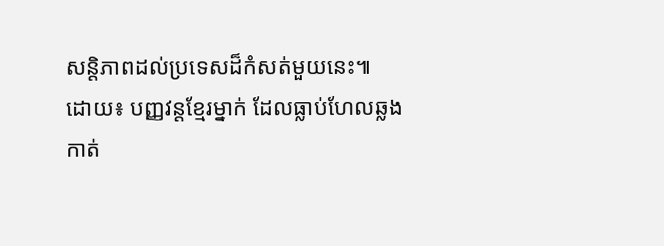សន្តិភាពដល់ប្រទេសដ៏កំសត់មួយនេះ៕
ដោយ៖ បញ្ញវន្តខ្មែរម្នាក់ ដែលធ្លាប់ហែលឆ្លងកាត់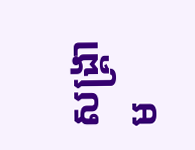សង្គ្រាម